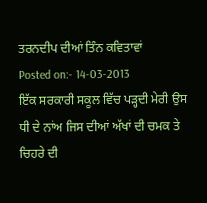ਤਰਨਦੀਪ ਦੀਆਂ ਤਿੰਨ ਕਵਿਤਾਵਾਂ
Posted on:- 14-03-2013
ਇੱਕ ਸਰਕਾਰੀ ਸਕੂਲ ਵਿੱਚ ਪੜ੍ਹਦੀ ਮੇਰੀ ਉਸ ਧੀ ਦੇ ਨਾਂਅ ਜਿਸ ਦੀਆਂ ਅੱਖਾਂ ਦੀ ਚਮਕ ਤੇ ਚਿਹਰੇ ਦੀ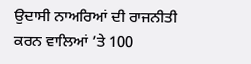ਉਦਾਸੀ ਨਾਅਰਿਆਂ ਦੀ ਰਾਜਨੀਤੀ ਕਰਨ ਵਾਲਿਆਂ ’ਤੇ 100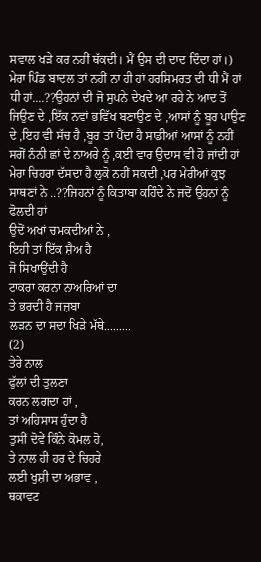ਸਵਾਲ ਖੜੇ ਕਰ ਨਹੀਂ ਥੱਕਦੀ। ਮੈਂ ਉਸ ਦੀ ਦਾਦ ਦਿੰਦਾ ਹਾਂ।)
ਮੇਰਾ ਪਿੰਡ ਬਾਦਲ ਤਾਂ ਨਹੀਂ ਨਾ ਹੀ ਹਾਂ ਹਰਸਿਮਰਤ ਦੀ ਧੀ ਮੈਂ ਹਾਂ ਧੀ ਹਾਂ....??ਉਹਨਾਂ ਦੀ ਜੋ ਸੁਪਨੇ ਦੇਖਦੇ ਆ ਰਹੇ ਨੇ ਆਦ ਤੋਂ ਜਿਉਣ ਦੇ ,ਇੱਕ ਨਵਾਂ ਭਵਿੱਖ ਬਣਾਉਣ ਦੇ ,ਆਸਾਂ ਨੂੰ ਬੂਰ ਪਾਉਣ ਦੇ ,ਇਹ ਵੀ ਸੱਚ ਹੈ ,ਬੂਰ ਤਾਂ ਪੈਂਦਾ ਹੈ ਸਾਡੀਆਂ ਆਸਾਂ ਨੂੰ ਨਹੀਂ ਸਗੋਂ ਨੰਨੀ ਛਾਂ ਦੇ ਨਾਅਰੇ ਨੂੰ ,ਕਈ ਵਾਰ ਉਦਾਸ ਵੀ ਹੋ ਜਾਂਦੀ ਹਾਂ ਮੇਰਾ ਚਿਹਰਾ ਦੱਸਦਾ ਹੈ ਲੁਕੋ ਨਹੀਂ ਸਕਦੀ ,ਪਰ ਮੇਰੀਆਂ ਕੁਝ ਸਾਥਣਾਂ ਨੇ ..??ਜਿਹਨਾਂ ਨੂੰ ਕਿਤਾਬਾ ਕਹਿੰਦੇ ਨੇ ਜਦੋਂ ਉਹਨਾਂ ਨੂੰ ਫੋਲਦੀ ਹਾਂ
ਉਦੋਂ ਅਖਾਂ ਚਮਕਦੀਆਂ ਨੇ ,
ਇਹੀ ਤਾਂ ਇੱਕ ਸ਼ੈਅ ਹੈ
ਜੋ ਸਿਖਾਉਂਦੀ ਹੈ
ਟਾਕਰਾ ਕਰਨਾ ਨਾਅਰਿਆਂ ਦਾ
ਤੇ ਭਰਦੀ ਹੈ ਜਜ਼ਬਾ
ਲੜਨ ਦਾ ਸਦਾ ਖਿੜੇ ਮੱਥੇ.........
(2)
ਤੇਰੇ ਨਾਲ
ਫੁੱਲਾਂ ਦੀ ਤੁਲਣਾ
ਕਰਨ ਲਗਦਾ ਹਾਂ ,
ਤਾਂ ਅਹਿਸਾਸ ਹੁੰਦਾ ਹੈ
ਤੁਸੀਂ ਦੋਵੇਂ ਕਿੰਨੇ ਕੋਮਲ ਹੋ,
ਤੇ ਨਾਲ ਹੀ ਹਰ ਦੇ ਚਿਹਰੇ
ਲਈ ਖੁਸ਼ੀ ਦਾ ਅਭਾਵ ,
ਥਕਾਵਟ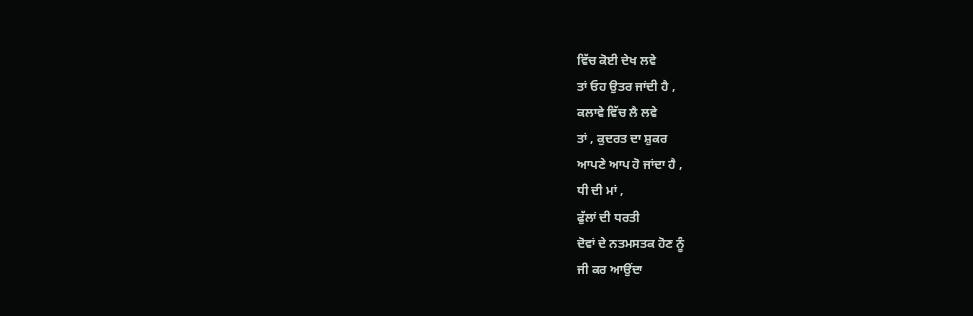ਵਿੱਚ ਕੋਈ ਦੇਖ ਲਵੇ
ਤਾਂ ਓਹ ਉਤਰ ਜਾਂਦੀ ਹੈ ,
ਕਲਾਵੇ ਵਿੱਚ ਲੈ ਲਵੇ
ਤਾਂ , ਕੁਦਰਤ ਦਾ ਸ਼ੁਕਰ
ਆਪਣੇ ਆਪ ਹੋ ਜਾਂਦਾ ਹੈ ,
ਧੀ ਦੀ ਮਾਂ ,
ਫੁੱਲਾਂ ਦੀ ਧਰਤੀ
ਦੋਵਾਂ ਦੇ ਨਤਮਸਤਕ ਹੋਣ ਨੂੰ
ਜੀ ਕਰ ਆਉਂਦਾ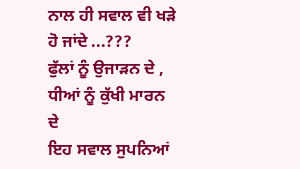ਨਾਲ ਹੀ ਸਵਾਲ ਵੀ ਖੜੇ ਹੋ ਜਾਂਦੇ ...???
ਫੁੱਲਾਂ ਨੂੰ ਉਜਾੜਨ ਦੇ ,
ਧੀਆਂ ਨੂੰ ਕੁੱਖੀ ਮਾਰਨ ਦੇ
ਇਹ ਸਵਾਲ ਸੁਪਨਿਆਂ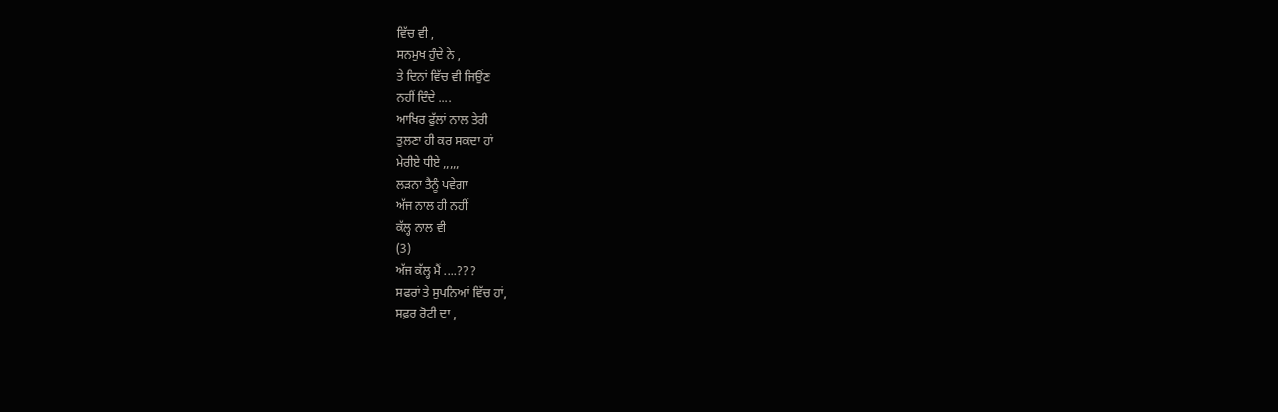ਵਿੱਚ ਵੀ ,
ਸਨਮੁਖ ਹੁੰਦੇ ਨੇ ,
ਤੇ ਦਿਨਾਂ ਵਿੱਚ ਵੀ ਜਿਉਂਣ
ਨਹੀਂ ਦਿੰਦੇ ....
ਆਖਿਰ ਫੁੱਲਾਂ ਨਾਲ ਤੇਰੀ
ਤੁਲਣਾ ਹੀ ਕਰ ਸਕਦਾ ਹਾਂ
ਮੇਰੀਏ ਧੀਏ ,,,,,
ਲੜਨਾ ਤੈਨੂੰ ਪਵੇਗਾ
ਅੱਜ ਨਾਲ ਹੀ ਨਹੀਂ
ਕੱਲ੍ਹ ਨਾਲ ਵੀ
(3)
ਅੱਜ ਕੱਲ੍ਹ ਮੈਂ ....???
ਸਫਰਾਂ ਤੇ ਸੁਪਨਿਆਂ ਵਿੱਚ ਹਾਂ,
ਸਫ਼ਰ ਰੋਟੀ ਦਾ ,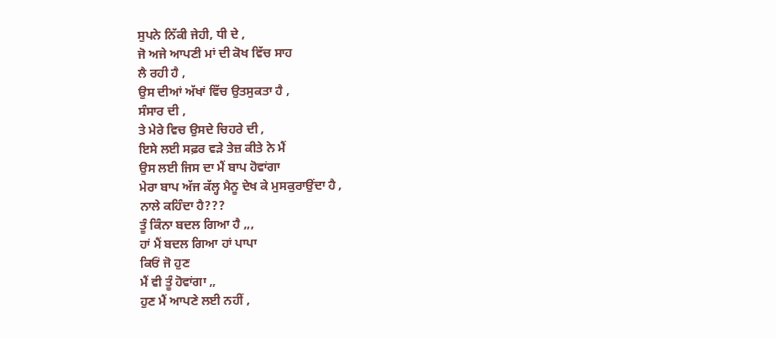ਸੁਪਨੇ ਨਿੱਕੀ ਜੇਹੀ, ਧੀ ਦੇ ,
ਜੋ ਅਜੇ ਆਪਣੀ ਮਾਂ ਦੀ ਕੋਖ ਵਿੱਚ ਸਾਹ
ਲੈ ਰਹੀ ਹੈ ,
ਉਸ ਦੀਆਂ ਅੱਖਾਂ ਵਿੱਚ ਉਤਸੁਕਤਾ ਹੈ ,
ਸੰਸਾਰ ਦੀ ,
ਤੇ ਮੇਰੇ ਵਿਚ ਉਸਦੇ ਚਿਹਰੇ ਦੀ ,
ਇਸੇ ਲਈ ਸਫ਼ਰ ਵੜੇ ਤੇਜ਼ ਕੀਤੇ ਨੇ ਮੈਂ
ਉਸ ਲਈ ਜਿਸ ਦਾ ਮੈਂ ਬਾਪ ਹੋਵਾਂਗਾ
ਮੇਰਾ ਬਾਪ ਅੱਜ ਕੱਲ੍ਹ ਮੈਨੂ ਦੇਖ ਕੇ ਮੁਸਕੁਰਾਉਂਦਾ ਹੈ ,
ਨਾਲੇ ਕਹਿੰਦਾ ਹੈ???
ਤੂੰ ਕਿੰਨਾ ਬਦਲ ਗਿਆ ਹੈ ,,,
ਹਾਂ ਮੈਂ ਬਦਲ ਗਿਆ ਹਾਂ ਪਾਪਾ
ਕਿਓਂ ਜੋ ਹੁਣ
ਮੈਂ ਵੀ ਤੂੰ ਹੋਵਾਂਗਾ ,,
ਹੁਣ ਮੈਂ ਆਪਣੇ ਲਈ ਨਹੀਂ ,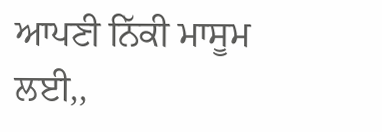ਆਪਣੀ ਨਿੱਕੀ ਮਾਸੂਮ ਲਈ,,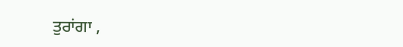ਤੁਰਾਂਗਾ ,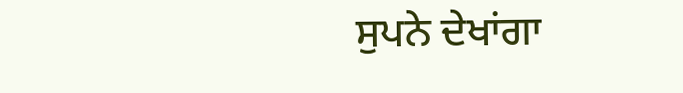ਸੁਪਨੇ ਦੇਖਾਂਗਾ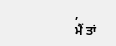,
ਮੈਂ ਤਾਂ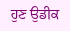ਹੁਣ ਉਡੀਕ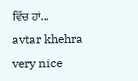ਵਿੱਚ ਹਾਂ...
avtar khehra
very nice